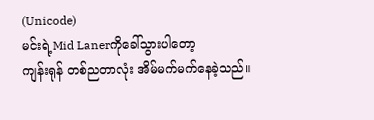(Unicode)
မင်းရဲ့Mid Lanerကိုခေါ်သွားပါတော့
ကျန်းရုန် တစ်ညတာလုံး အိမ်မက်မက်နေခဲ့သည်။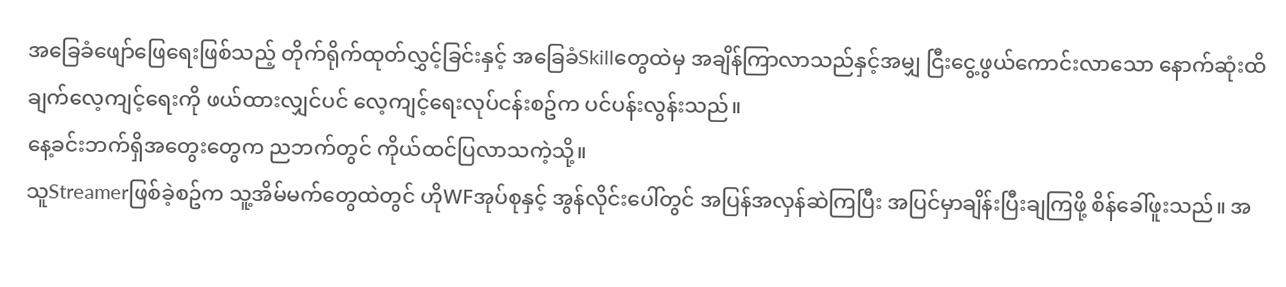အခြေခံဖျော်ဖြေရေးဖြစ်သည့် တိုက်ရိုက်ထုတ်လွှင့်ခြင်းနှင့် အခြေခံSkillတွေထဲမှ အချိန်ကြာလာသည်နှင့်အမျှ ငြီးငွေ့ဖွယ်ကောင်းလာသော နောက်ဆုံးထိချက်လေ့ကျင့်ရေးကို ဖယ်ထားလျှင်ပင် လေ့ကျင့်ရေးလုပ်ငန်းစဥ်က ပင်ပန်းလွန်းသည်။
နေ့ခင်းဘက်ရှိအတွေးတွေက ညဘက်တွင် ကိုယ်ထင်ပြလာသကဲ့သို့။
သူStreamerဖြစ်ခဲ့စဥ်က သူ့အိမ်မက်တွေထဲတွင် ဟိုWFအုပ်စုနှင့် အွန်လိုင်းပေါ်တွင် အပြန်အလှန်ဆဲကြပြီး အပြင်မှာချိန်းပြီးချကြဖို့ စိန်ခေါ်ဖူးသည်။ အ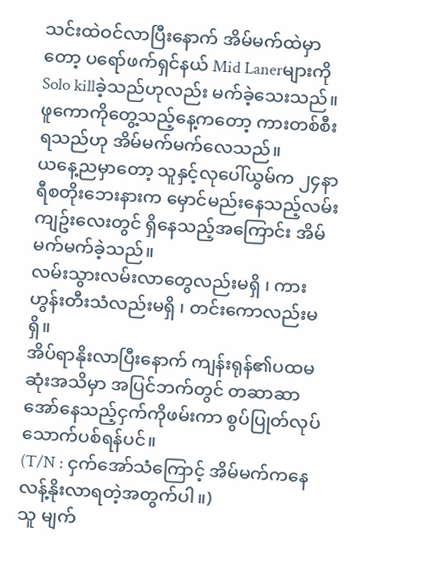သင်းထဲဝင်လာပြီးနောက် အိမ်မက်ထဲမှာတော့ ပရော်ဖက်ရှင်နယ် Mid Lanerများကို Solo killခဲ့သည်ဟုလည်း မက်ခဲ့သေးသည်။ ဖူကောကိုတွေ့သည့်နေ့ကတော့ ကားတစ်စီးရသည်ဟု အိမ်မက်မက်လေသည်။
ယနေ့ညမှာတော့ သူနှင့်လုပေါ်ယွမ်က ၂၄နာရီစတိုးဘေးနားက မှောင်မည်းနေသည့်လမ်းကျဥ်းလေးတွင် ရှိနေသည့်အကြောင်း အိမ်မက်မက်ခဲ့သည်။
လမ်းသွားလမ်းလာတွေလည်းမရှိ ၊ ကားဟွန်းတီးသံလည်းမရှိ ၊ တင်းကောလည်းမရှိ။
အိပ်ရာနိုးလာပြီးနောက် ကျန်းရုန်၏ပထမဆုံးအသိမှာ အပြင်ဘက်တွင် တဆာဆာအော်နေသည့်ငှက်ကိုဖမ်းကာ စွပ်ပြုတ်လုပ်သောက်ပစ်ရန်ပင်။
(T/N : ငှက်အော်သံကြောင့် အိမ်မက်ကနေ လန့်နိုးလာရတဲ့အတွက်ပါ။)
သူ မျက်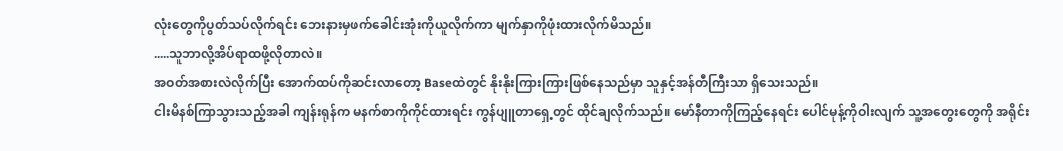လုံးတွေကိုပွတ်သပ်လိုက်ရင်း ဘေးနားမှဖက်ခေါင်းအုံးကိုယူလိုက်ကာ မျက်နှာကိုဖုံးထားလိုက်မိသည်။
.....သူဘာလို့အိပ်ရာထဖို့လိုတာလဲ။
အဝတ်အစားလဲလိုက်ပြီး အောက်ထပ်ကိုဆင်းလာတော့ Baseထဲတွင် နိုးနိုးကြားကြားဖြစ်နေသည်မှာ သူနှင့်အန်တီကြီးသာ ရှိသေးသည်။
ငါးမိနစ်ကြာသွားသည့်အခါ ကျန်းရုန်က မနက်စာကိုကိုင်ထားရင်း ကွန်ပျူတာရှေ့တွင် ထိုင်ချလိုက်သည်။ မော်နီတာကိုကြည့်နေရင်း ပေါင်မုန့်ကိုဝါးလျက် သူ့အတွေးတွေကို အရိုင်း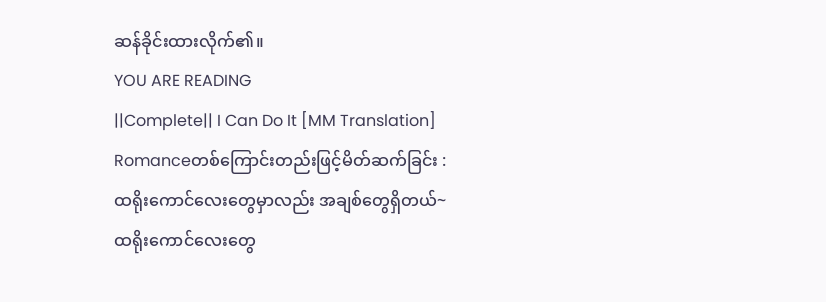ဆန်ခိုင်းထားလိုက်၏။
YOU ARE READING
||Complete|| I Can Do It [MM Translation]
Romanceတစ်ကြောင်းတည်းဖြင့်မိတ်ဆက်ခြင်း : ထရိုးကောင်လေးတွေမှာလည်း အချစ်တွေရှိတယ်~ ထရိုးကောင်လေးတွေ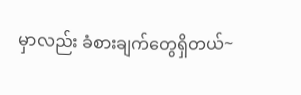မှာလည်း ခံစားချက်တွေရှိတယ်~